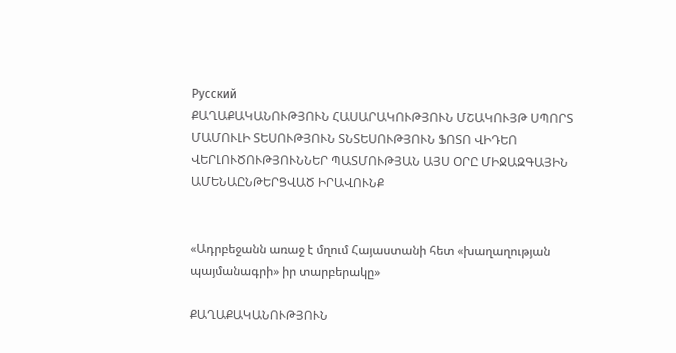Русский
ՔԱՂԱՔԱԿԱՆՈՒԹՅՈՒՆ ՀԱՍԱՐԱԿՈՒԹՅՈՒՆ ՄՇԱԿՈՒՅԹ ՍՊՈՐՏ ՄԱՄՈՒԼԻ ՏԵՍՈՒԹՅՈՒՆ ՏՆՏԵՍՈՒԹՅՈՒՆ ՖՈՏՈ ՎԻԴԵՈ ՎԵՐԼՈՒԾՈՒԹՅՈՒՆՆԵՐ ՊԱՏՄՈՒԹՅԱՆ ԱՅՍ ՕՐԸ ՄԻՋԱԶԳԱՅԻՆ ԱՄԵՆԱԸՆԹԵՐՑՎԱԾ ԻՐԱՎՈՒՆՔ


«Ադրբեջանն առաջ է մղում Հայաստանի հետ «խաղաղության պայմանագրի» իր տարբերակը»

ՔԱՂԱՔԱԿԱՆՈՒԹՅՈՒՆ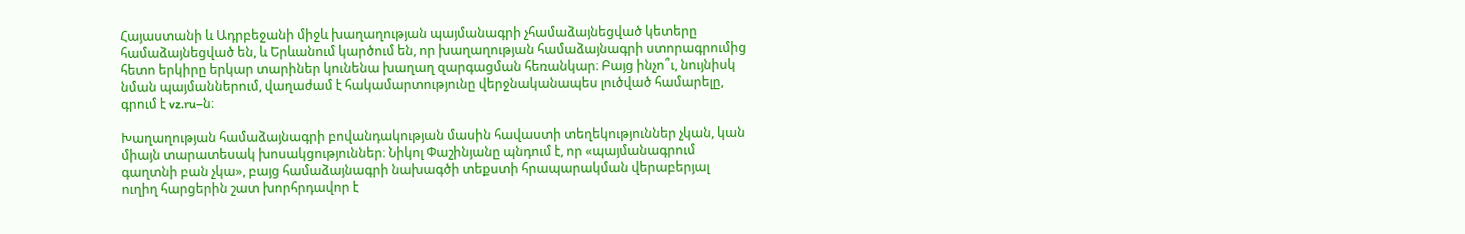Հայաստանի և Ադրբեջանի միջև խաղաղության պայմանագրի չհամաձայնեցված կետերը համաձայնեցված են, և Երևանում կարծում են, որ խաղաղության համաձայնագրի ստորագրումից հետո երկիրը երկար տարիներ կունենա խաղաղ զարգացման հեռանկար։ Բայց ինչո՞ւ, նույնիսկ նման պայմաններում, վաղաժամ է հակամարտությունը վերջնականապես լուծված համարելը, գրում է vz.ru–ն։

Խաղաղության համաձայնագրի բովանդակության մասին հավաստի տեղեկություններ չկան, կան միայն տարատեսակ խոսակցություններ։ Նիկոլ Փաշինյանը պնդում է, որ «պայմանագրում գաղտնի բան չկա», բայց համաձայնագրի նախագծի տեքստի հրապարակման վերաբերյալ ուղիղ հարցերին շատ խորհրդավոր է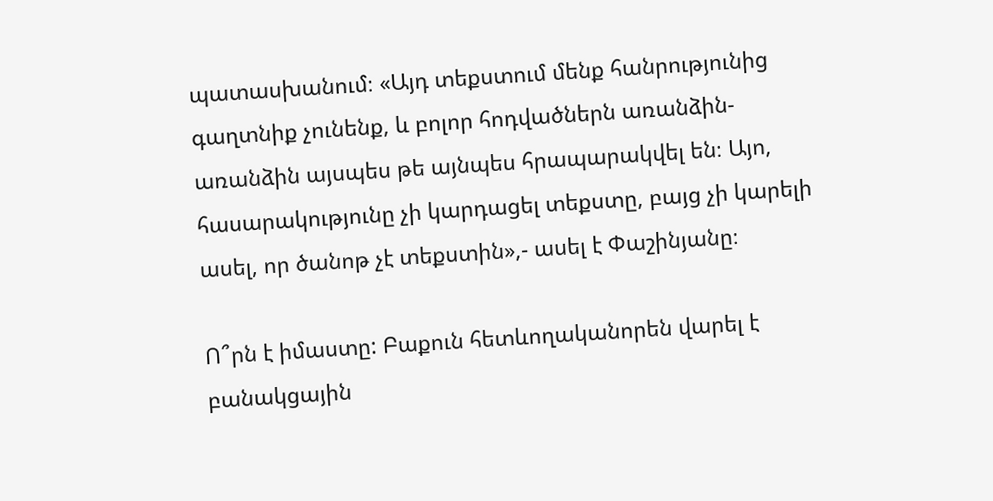պատասխանում։ «Այդ տեքստում մենք հանրությունից գաղտնիք չունենք, և բոլոր հոդվածներն առանձին-առանձին այսպես թե այնպես հրապարակվել են։ Այո, հասարակությունը չի կարդացել տեքստը, բայց չի կարելի ասել, որ ծանոթ չէ տեքստին»,- ասել է Փաշինյանը։

Ո՞րն է իմաստը: Բաքուն հետևողականորեն վարել է բանակցային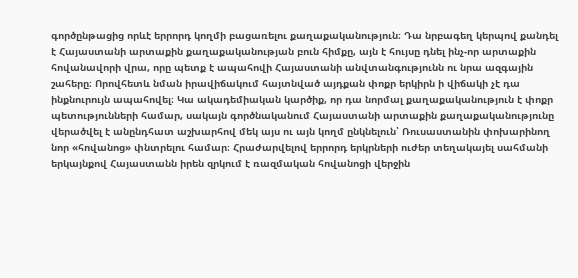գործընթացից որևէ երրորդ կողմի բացառելու քաղաքականություն։ Դա նրբագեղ կերպով քանդել է Հայաստանի արտաքին քաղաքականության բուն հիմքը, այն է հույսը դնել ինչ-որ արտաքին հովանավորի վրա, որը պետք է ապահովի Հայաստանի անվտանգությունն ու նրա ազգային շահերը։ Որովհետև նման իրավիճակում հայտնված այդքան փոքր երկիրն ի վիճակի չէ դա ինքնուրույն ապահովել։ Կա ակադեմիական կարծիք, որ դա նորմալ քաղաքականություն է փոքր պետությունների համար, սակայն գործնականում Հայաստանի արտաքին քաղաքականությունը վերածվել է անընդհատ աշխարհով մեկ այս ու այն կողմ ընկնելուն՝ Ռուսաստանին փոխարինող նոր «հովանոց» փնտրելու համար։ Հրաժարվելով երրորդ երկրների ուժեր տեղակայել սահմանի երկայնքով Հայաստանն իրեն զրկում է ռազմական հովանոցի վերջին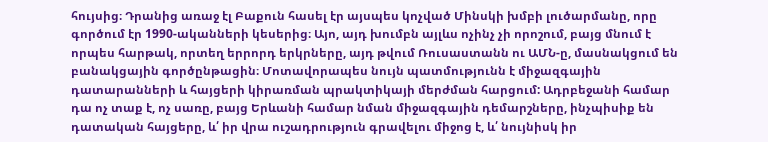հույսից։ Դրանից առաջ էլ Բաքուն հասել էր այսպես կոչված Մինսկի խմբի լուծարմանը, որը գործում էր 1990-ականների կեսերից։ Այո, այդ խումբն այլևս ոչինչ չի որոշում, բայց մնում է որպես հարթակ, որտեղ երրորդ երկրները, այդ թվում Ռուսաստանն ու ԱՄՆ-ը, մասնակցում են բանակցային գործընթացին։ Մոտավորապես նույն պատմությունն է միջազգային դատարանների և հայցերի կիրառման պրակտիկայի մերժման հարցում: Ադրբեջանի համար դա ոչ տաք է, ոչ սառը, բայց Երևանի համար նման միջազգային դեմարշները, ինչպիսիք են դատական հայցերը, և՛ իր վրա ուշադրություն գրավելու միջոց է, և՛ նույնիսկ իր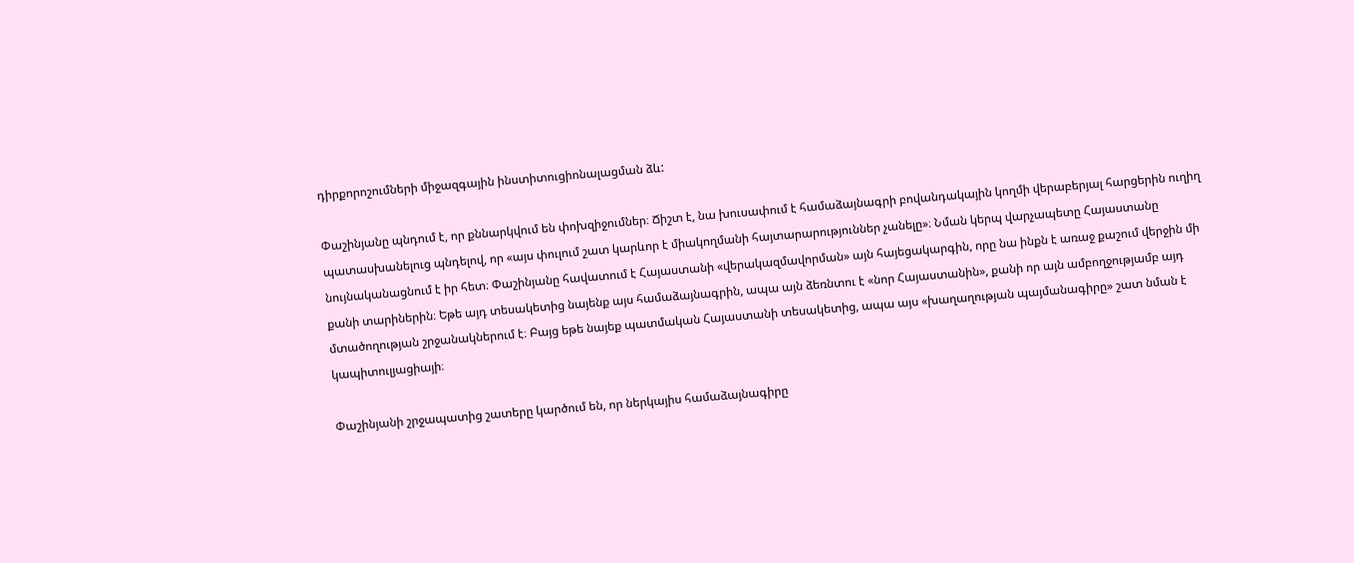դիրքորոշումների միջազգային ինստիտուցիոնալացման ձև:

Փաշինյանը պնդում է, որ քննարկվում են փոխզիջումներ։ Ճիշտ է, նա խուսափում է համաձայնագրի բովանդակային կողմի վերաբերյալ հարցերին ուղիղ պատասխանելուց պնդելով, որ «այս փուլում շատ կարևոր է միակողմանի հայտարարություններ չանելը»։ Նման կերպ վարչապետը Հայաստանը նույնականացնում է իր հետ։ Փաշինյանը հավատում է Հայաստանի «վերակազմավորման» այն հայեցակարգին, որը նա ինքն է առաջ քաշում վերջին մի քանի տարիներին։ Եթե այդ տեսակետից նայենք այս համաձայնագրին, ապա այն ձեռնտու է «նոր Հայաստանին», քանի որ այն ամբողջությամբ այդ մտածողության շրջանակներում է։ Բայց եթե նայեք պատմական Հայաստանի տեսակետից, ապա այս «խաղաղության պայմանագիրը» շատ նման է կապիտուլյացիայի։

Փաշինյանի շրջապատից շատերը կարծում են, որ ներկայիս համաձայնագիրը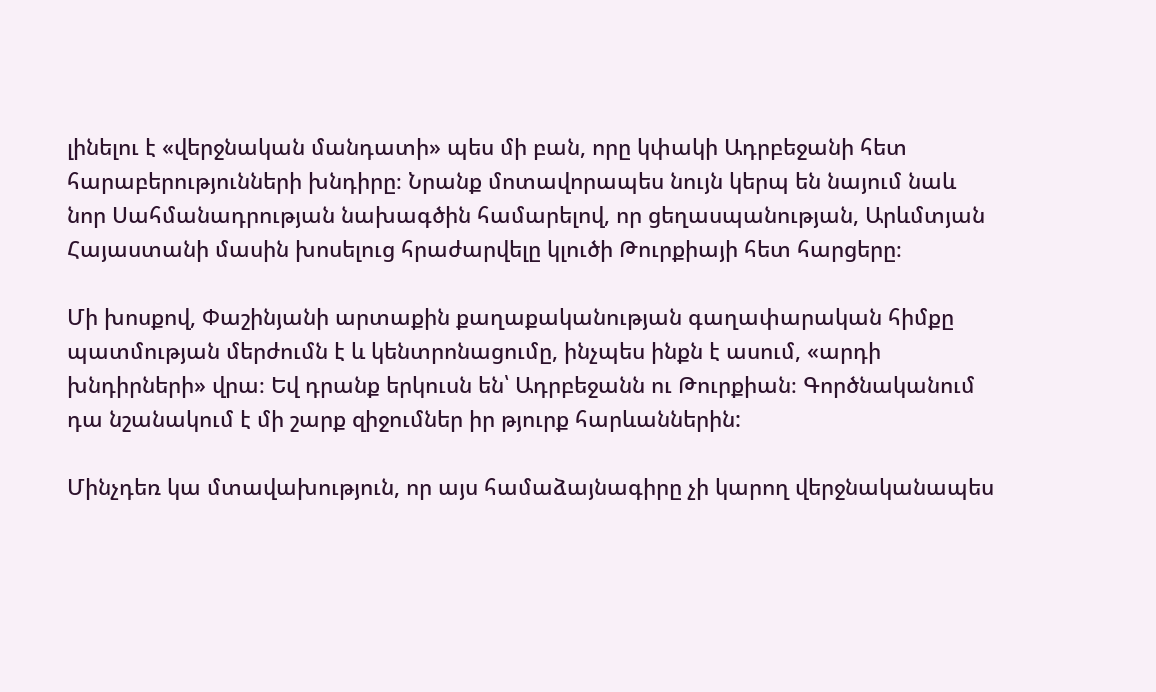լինելու է «վերջնական մանդատի» պես մի բան, որը կփակի Ադրբեջանի հետ հարաբերությունների խնդիրը։ Նրանք մոտավորապես նույն կերպ են նայում նաև նոր Սահմանադրության նախագծին համարելով, որ ցեղասպանության, Արևմտյան Հայաստանի մասին խոսելուց հրաժարվելը կլուծի Թուրքիայի հետ հարցերը։

Մի խոսքով, Փաշինյանի արտաքին քաղաքականության գաղափարական հիմքը պատմության մերժումն է և կենտրոնացումը, ինչպես ինքն է ասում, «արդի խնդիրների» վրա։ Եվ դրանք երկուսն են՝ Ադրբեջանն ու Թուրքիան։ Գործնականում դա նշանակում է մի շարք զիջումներ իր թյուրք հարևաններին:

Մինչդեռ կա մտավախություն, որ այս համաձայնագիրը չի կարող վերջնականապես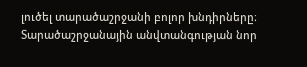լուծել տարածաշրջանի բոլոր խնդիրները։ Տարածաշրջանային անվտանգության նոր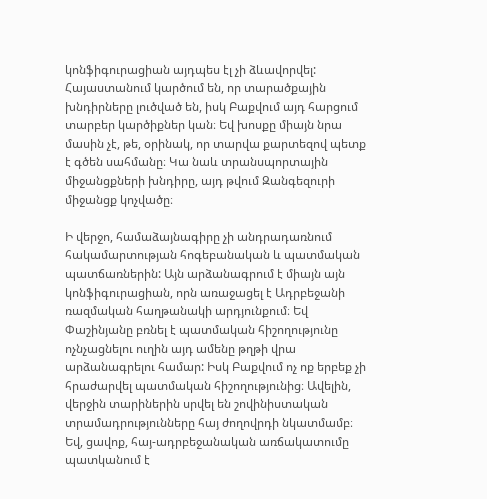կոնֆիգուրացիան այդպես էլ չի ձևավորվել: Հայաստանում կարծում են, որ տարածքային խնդիրները լուծված են, իսկ Բաքվում այդ հարցում տարբեր կարծիքներ կան։ Եվ խոսքը միայն նրա մասին չէ, թե, օրինակ, որ տարվա քարտեզով պետք է գծեն սահմանը։ Կա նաև տրանսպորտային միջանցքների խնդիրը, այդ թվում Զանգեզուրի միջանցք կոչվածը։

Ի վերջո, համաձայնագիրը չի անդրադառնում հակամարտության հոգեբանական և պատմական պատճառներին: Այն արձանագրում է միայն այն կոնֆիգուրացիան, որն առաջացել է Ադրբեջանի ռազմական հաղթանակի արդյունքում։ Եվ Փաշինյանը բռնել է պատմական հիշողությունը ոչնչացնելու ուղին այդ ամենը թղթի վրա արձանագրելու համար: Իսկ Բաքվում ոչ ոք երբեք չի հրաժարվել պատմական հիշողությունից։ Ավելին, վերջին տարիներին սրվել են շովինիստական տրամադրությունները հայ ժողովրդի նկատմամբ։ Եվ, ցավոք, հայ-ադրբեջանական առճակատումը պատկանում է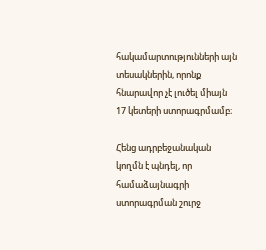հակամարտությունների այն տեսակներին, որոնք հնարավոր չէ լուծել միայն 17 կետերի ստորագրմամբ։

Հենց ադրբեջանական կողմն է պնդել, որ համաձայնագրի ստորագրման շուրջ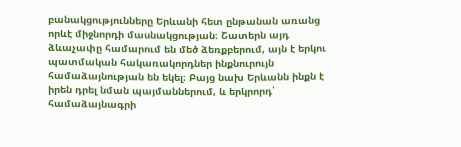բանակցությունները Երևանի հետ ընթանան առանց որևէ միջնորդի մասնակցության։ Շատերն այդ ձևաչափը համարում են մեծ ձեռքբերում, այն է երկու պատմական հակառակորդներ ինքնուրույն համաձայնության են եկել։ Բայց նախ Երևանն ինքն է իրեն դրել նման պայմաններում, և երկրորդ՝ համաձայնագրի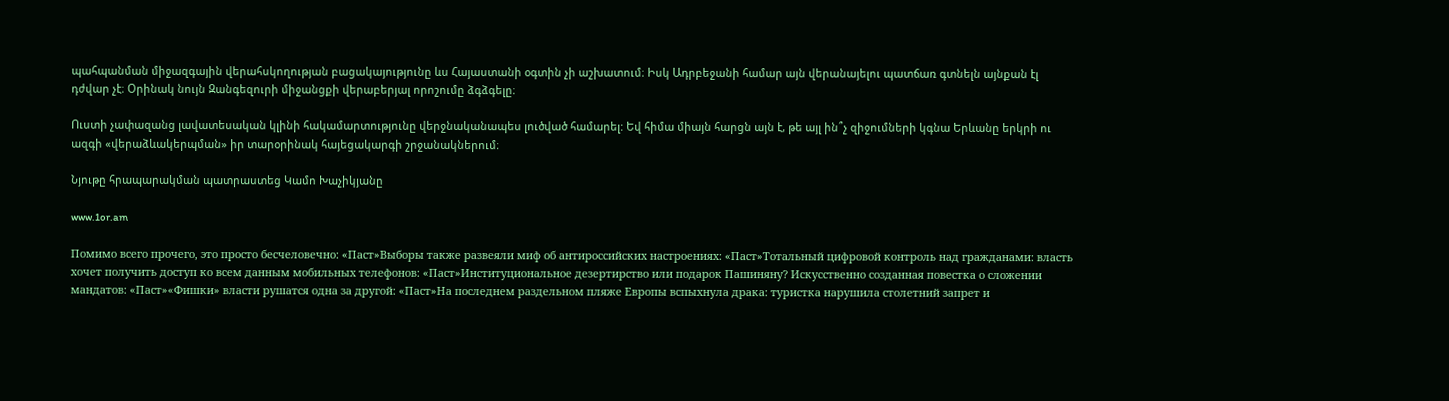պահպանման միջազգային վերահսկողության բացակայությունը ևս Հայաստանի օգտին չի աշխատում։ Իսկ Ադրբեջանի համար այն վերանայելու պատճառ գտնելն այնքան էլ դժվար չէ։ Օրինակ նույն Զանգեզուրի միջանցքի վերաբերյալ որոշումը ձգձգելը։

Ուստի չափազանց լավատեսական կլինի հակամարտությունը վերջնականապես լուծված համարել: Եվ հիմա միայն հարցն այն է, թե այլ ին՞չ զիջումների կգնա Երևանը երկրի ու ազգի «վերաձևակերպման» իր տարօրինակ հայեցակարգի շրջանակներում։

Նյութը հրապարակման պատրաստեց Կամո Խաչիկյանը

www.1or.am

Помимо всего прочего, это просто бесчеловечно: «Паст»Выборы также развеяли миф об антироссийских настроениях: «Паст»Тотальный цифровой контроль над гражданами: власть хочет получить доступ ко всем данным мобильных телефонов: «Паст»Институциональное дезертирство или подарок Пашиняну? Искусственно созданная повестка о сложении мандатов: «Паст»«Фишки» власти рушатся одна за другой: «Паст»На последнем раздельном пляже Европы вспыхнула драка: туристка нарушила столетний запрет и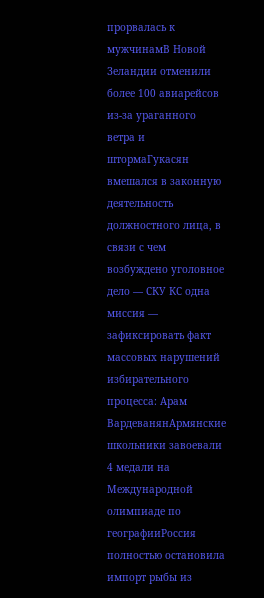прорвалась к мужчинамВ Новой Зеландии отменили более 100 авиарейсов из-за ураганного ветра и штормаГукасян вмешался в законную деятельность должностного лица, в связи с чем возбуждено уголовное дело — СКУ КС одна миссия — зафиксировать факт массовых нарушений избирательного процесса: Арам ВардеванянАрмянские школьники завоевали 4 медали на Международной олимпиаде по географииРоссия полностью остановила импорт рыбы из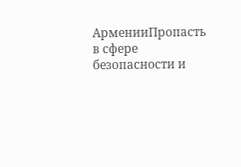АрменииПропасть в сфере безопасности и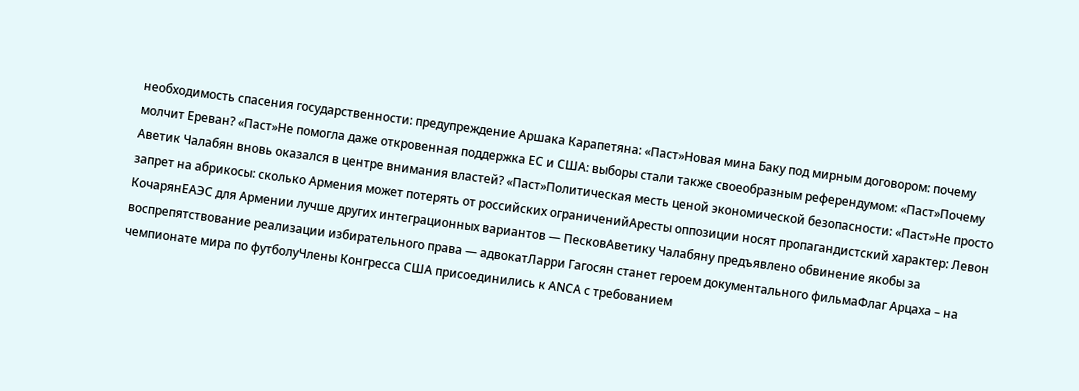необходимость спасения государственности: предупреждение Аршака Карапетяна: «Паст»Новая мина Баку под мирным договором: почему молчит Ереван? «Паст»Не помогла даже откровенная поддержка ЕС и США: выборы стали также своеобразным референдумом: «Паст»Почему Аветик Чалабян вновь оказался в центре внимания властей? «Паст»Политическая месть ценой экономической безопасности: «Паст»Не просто запрет на абрикосы: сколько Армения может потерять от российских ограниченийАресты оппозиции носят пропагандистский характер: Левон КочарянЕАЭС для Армении лучше других интеграционных вариантов — ПесковАветику Чалабяну предъявлено обвинение якобы за воспрепятствование реализации избирательного права — адвокатЛарри Гагосян станет героем документального фильмаФлаг Арцаха – на чемпионате мира по футболуЧлены Конгресса США присоединились к АNCА с требованием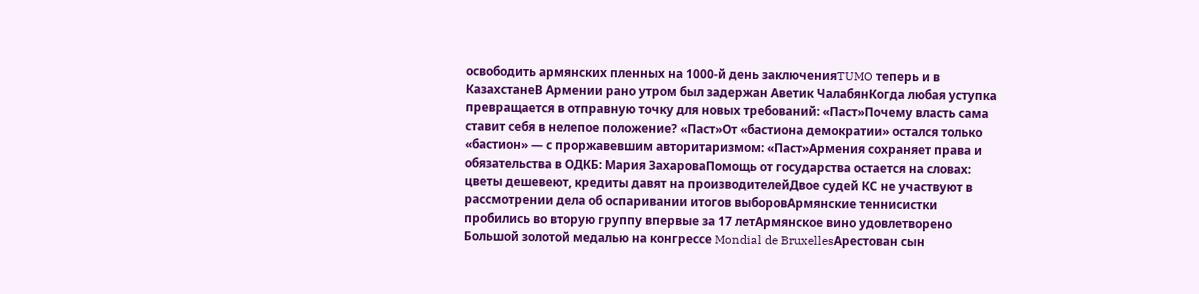освободить армянских пленных на 1000-й день заключенияTUMO теперь и в КазахстанеВ Армении рано утром был задержан Аветик ЧалабянКогда любая уступка превращается в отправную точку для новых требований: «Паст»Почему власть сама ставит себя в нелепое положение? «Паст»От «бастиона демократии» остался только «бастион» — с проржавевшим авторитаризмом: «Паст»Армения сохраняет права и обязательства в ОДКБ: Мария ЗахароваПомощь от государства остается на словах: цветы дешевеют, кредиты давят на производителейДвое судей КС не участвуют в рассмотрении дела об оспаривании итогов выборовАрмянские теннисистки пробились во вторую группу впервые за 17 летАрмянское вино удовлетворено Большой золотой медалью на конгрессе Mondial de BruxellesАрестован сын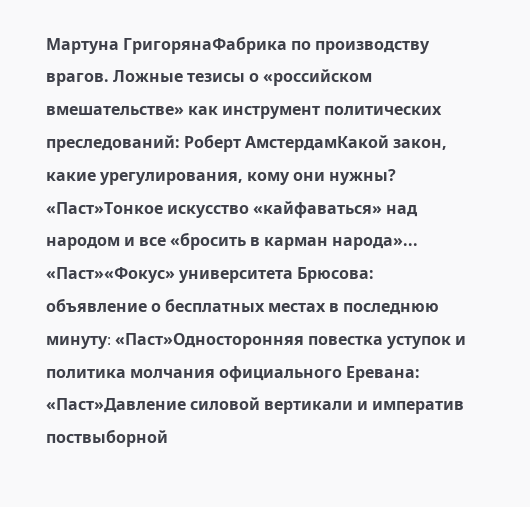Мартуна ГригорянаФабрика по производству врагов. Ложные тезисы о «российском вмешательстве» как инструмент политических преследований: Роберт АмстердамКакой закон, какие урегулирования, кому они нужны? «Паст»Тонкое искусство «кайфаваться» над народом и все «бросить в карман народа»... «Паст»«Фокус» университета Брюсова: объявление о бесплатных местах в последнюю минуту։ «Паст»Односторонняя повестка уступок и политика молчания официального Еревана: «Паст»Давление силовой вертикали и императив поствыборной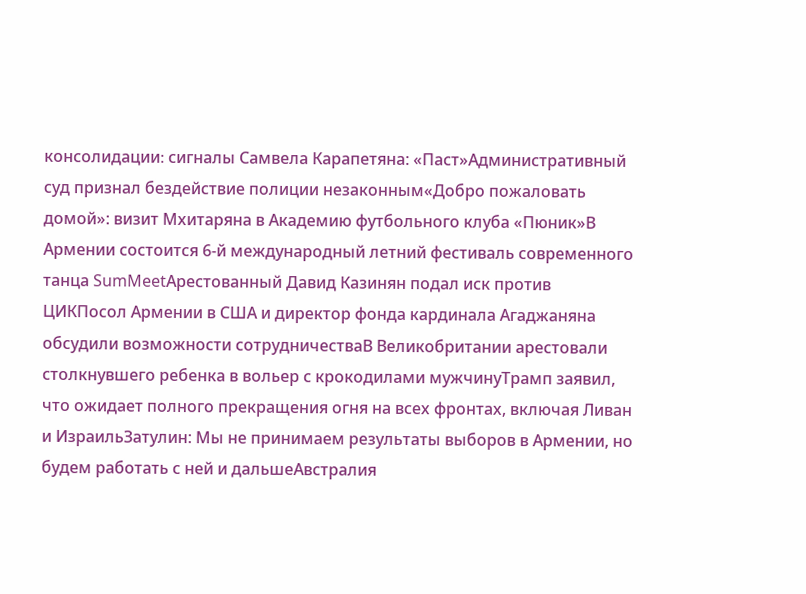консолидации։ сигналы Самвела Карапетяна: «Паст»Административный суд признал бездействие полиции незаконным«Добро пожаловать домой»: визит Мхитаряна в Академию футбольного клуба «Пюник»В Армении состоится 6-й международный летний фестиваль современного танца SumMeetАрестованный Давид Казинян подал иск против ЦИКПосол Армении в США и директор фонда кардинала Агаджаняна обсудили возможности сотрудничестваВ Великобритании арестовали столкнувшего ребенка в вольер с крокодилами мужчинуТрамп заявил, что ожидает полного прекращения огня на всех фронтах, включая Ливан и ИзраильЗатулин: Мы не принимаем результаты выборов в Армении, но будем работать с ней и дальшеАвстралия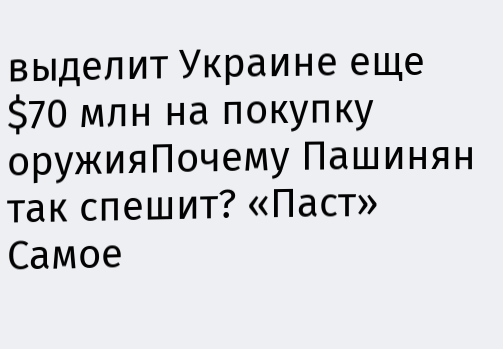выделит Украине еще $70 млн на покупку оружияПочему Пашинян так спешит? «Паст»
Самое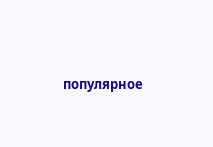популярное